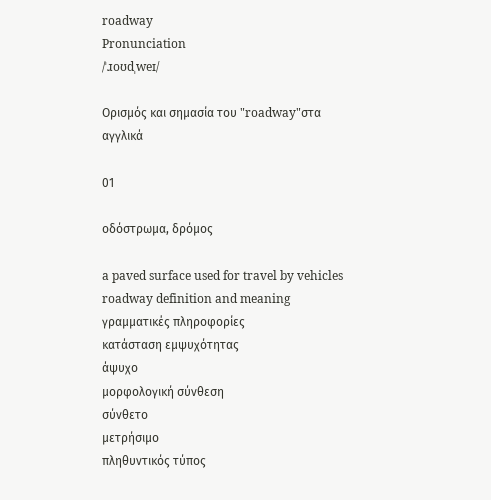roadway
Pronunciation
/ˈɹoʊdˌweɪ/

Ορισμός και σημασία του "roadway"στα αγγλικά

01

οδόστρωμα, δρόμος

a paved surface used for travel by vehicles
roadway definition and meaning
γραμματικές πληροφορίες
κατάσταση εμψυχότητας
άψυχο
μορφολογική σύνθεση
σύνθετο
μετρήσιμο
πληθυντικός τύπος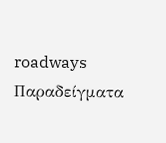roadways
Παραδείγματα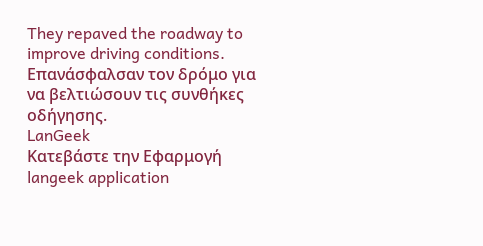They repaved the roadway to improve driving conditions.
Επανάσφαλσαν τον δρόμο για να βελτιώσουν τις συνθήκες οδήγησης.
LanGeek
Κατεβάστε την Εφαρμογή
langeek application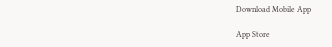Download Mobile App

App Store